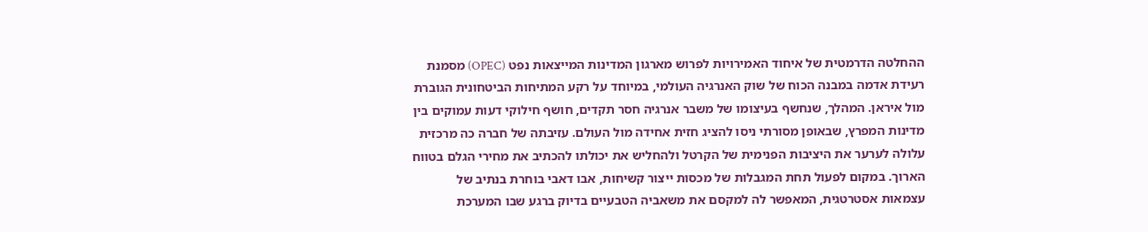ההחלטה הדרמטית של איחוד האמירויות לפרוש מארגון המדינות המייצאות נפט (OPEC) מסמנת רעידת אדמה במבנה הכוח של שוק האנרגיה העולמי, במיוחד על רקע המתיחות הביטחונית הגוברת מול איראן. המהלך, שנחשף בעיצומו של משבר אנרגיה חסר תקדים, חושף חילוקי דעות עמוקים בין מדינות המפרץ, שבאופן מסורתי ניסו להציג חזית אחידה מול העולם. עזיבתה של חברה כה מרכזית עלולה לערער את היציבות הפנימית של הקרטל ולהחליש את יכולתו להכתיב את מחירי הגלם בטווח הארוך. במקום לפעול תחת המגבלות של מכסות ייצור קשיחות, אבו דאבי בוחרת בנתיב של עצמאות אסטרטגית, המאפשר לה למקסם את משאביה הטבעיים בדיוק ברגע שבו המערכת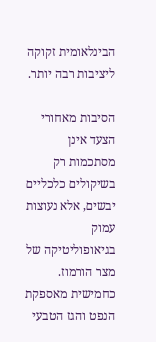הבינלאומית זקוקה ליציבות רבה יותר.

הסיבות מאחורי הצעד אינן מסתכמות רק בשיקולים כלכליים יבשים, אלא נעוצות עמוק בגיאופוליטיקה של מצר הורמוז. כחמישית מאספקת הנפט והגז הטבעי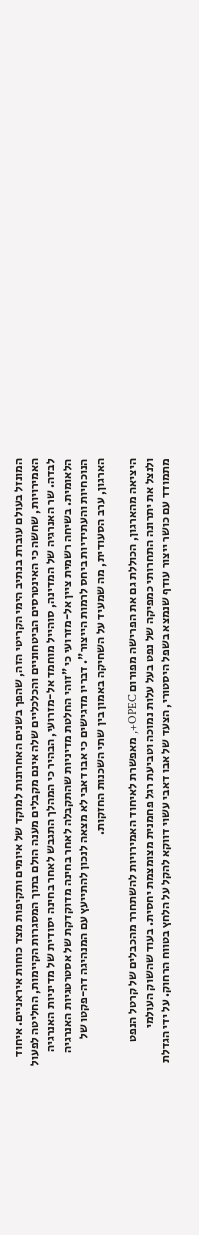המונזל בעולם עוברת בנתיב הימי הקריטי הזה, שהפך בשנים האחרונות למוקד של איומים ותקיפות מצד כוחות איראניים. איחוד האמירויות, שחשה כי האינטרסים הביטחוניים והכלכליים שלה אינם מקבלים מענה הולם בתוך המסגרות הקיימות, החליטה לפעול לבדה. שר האנרגיה של המדינה, סוהייל מוחמד אל-מזרועי, הבהיר כי המהלך התגבש לאחר בחינה יסודית של מדיניות האנרגיה הלאומית. בשיחה רשמית ציין אל-מזרועי כי "זוהי החלטת מדיניות שהתקבלה לאחר בחינה מדוקדקת של אסטרטגיות האנרגיה הנוכחיות והעתידיות ביחס לרמות הייצור". דבריו מדגישים כי אבו דאבי לא מצאה לנכון להתייעץ עם המנהיגה דה-פקטו של הארגון, ערב הסעודית, מה שמעיד על השחיקה באמון בין שתי השכנות החזקות.

היציאה מהארגון, הכוללת גם את הפרישה מפורום OPEC+, מאפשרת לאיחוד האמירויות להשתחרר מהכבלים של קרטל הנפט ולנצל את יתרונה התחרותי כמפיקה של נפט בעל עלות נמוכה וטביעת רגל פחמנית מצומצמת יחסית. בעוד שהשוק העולמי מתמודד עם כושר ייצור עודף שנמצא בשפל היסטורי, הצעד של אבו דאבי עשוי דווקא להקל על הלחץ בטווח הרחוק. על ידי הגדלת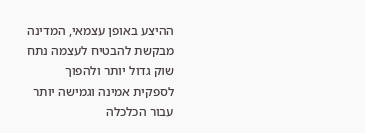ההיצע באופן עצמאי, המדינה מבקשת להבטיח לעצמה נתח שוק גדול יותר ולהפוך לספקית אמינה וגמישה יותר עבור הכלכלה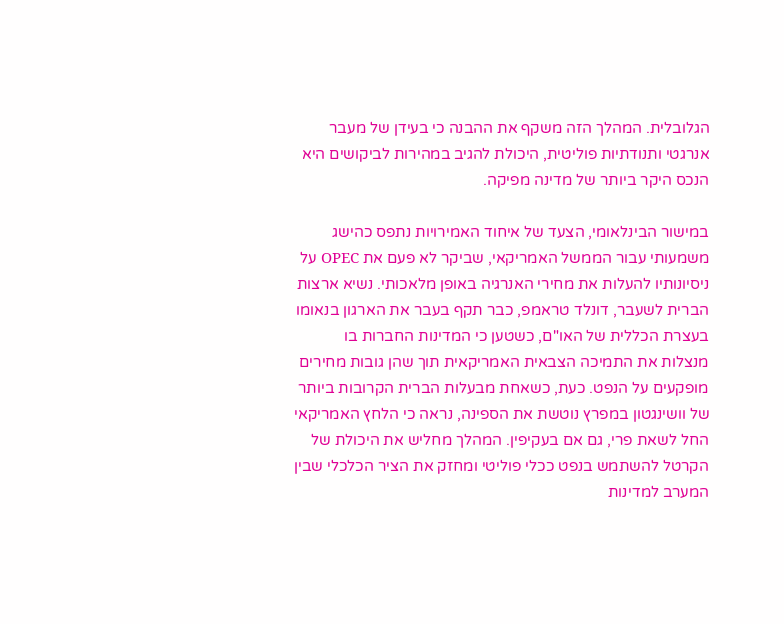הגלובלית. המהלך הזה משקף את ההבנה כי בעידן של מעבר אנרגטי ותנודתיות פוליטית, היכולת להגיב במהירות לביקושים היא הנכס היקר ביותר של מדינה מפיקה.

במישור הבינלאומי, הצעד של איחוד האמירויות נתפס כהישג משמעותי עבור הממשל האמריקאי, שביקר לא פעם את OPEC על ניסיונותיו להעלות את מחירי האנרגיה באופן מלאכותי. נשיא ארצות הברית לשעבר, דונלד טראמפ, כבר תקף בעבר את הארגון בנאומו בעצרת הכללית של האו"ם, כשטען כי המדינות החברות בו מנצלות את התמיכה הצבאית האמריקאית תוך שהן גובות מחירים מופקעים על הנפט. כעת, כשאחת מבעלות הברית הקרובות ביותר של וושינגטון במפרץ נוטשת את הספינה, נראה כי הלחץ האמריקאי החל לשאת פרי, גם אם בעקיפין. המהלך מחליש את היכולת של הקרטל להשתמש בנפט ככלי פוליטי ומחזק את הציר הכלכלי שבין המערב למדינות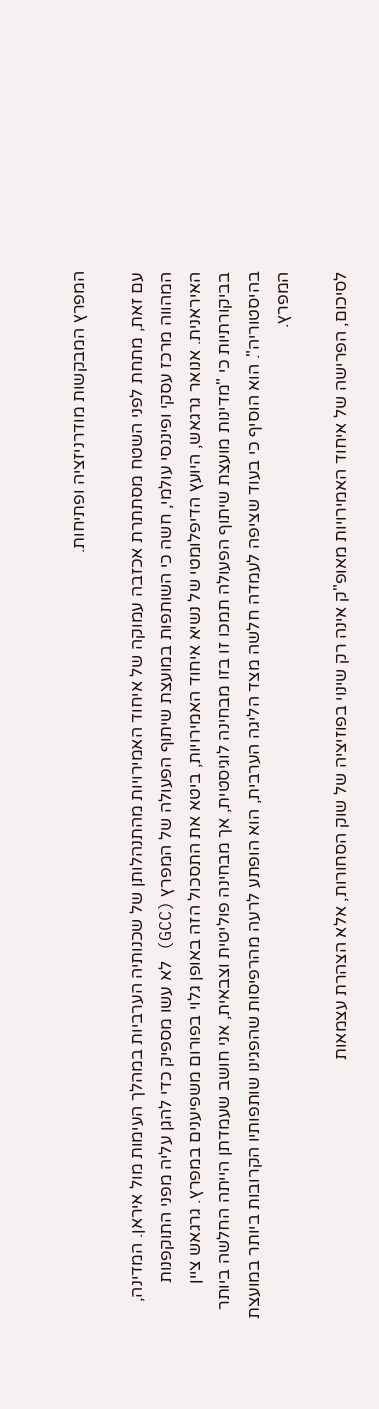המפרץ המבקשות מודרניזציה ופתיחות.

עם זאת, מתחת לפני השטח מסתתרת אכזבה עמוקה של איחוד האמירויות מהתנהלותן של שכנותיה הערביות במהלך העימות מול איראן. המדינה, המהווה מרכז עסקי ופיננסי עולמי, חשה כי השותפות במועצת שיתוף הפעולה של המפרץ (GCC) לא עשו מספיק כדי להגן עליה מפני התוקפנות האיראנית. אנואר גרגאש, היועץ הדיפלומטי של נשיא איחוד האמירויות, ביטא את התסכול הזה באופן גלוי בפורום משפיענים במפרץ. גרגאש ציין בביקורתיות כי "מדינות מועצת שיתוף הפעולה תמכו זו בזו מבחינה לוגיסטית, אך מבחינה פוליטית וצבאית, אני חושב שעמדתן הייתה החלשה ביותר בהיסטוריה". הוא הוסיף כי בעוד שציפה לעמדה חלשה מצד הליגה הערבית, הוא הופתע לרעה מהרפיסות שהפגינו שותפותיו הקרובות ביותר במועצת המפרץ.

לסיכום, הפרישה של איחוד האמירויות מאופ"ק אינה רק שינוי בפוזיציה של שוק הסחורות, אלא הצהרת עצמאות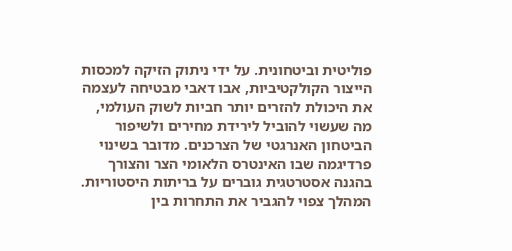פוליטית וביטחונית. על ידי ניתוק הזיקה למכסות הייצור הקולקטיביות, אבו דאבי מבטיחה לעצמה את היכולת להזרים יותר חביות לשוק העולמי, מה שעשוי להוביל לירידת מחירים ולשיפור הביטחון האנרגטי של הצרכנים. מדובר בשינוי פרדיגמה שבו האינטרס הלאומי הצר והצורך בהגנה אסטרטגית גוברים על בריתות היסטוריות. המהלך צפוי להגביר את התחרות בין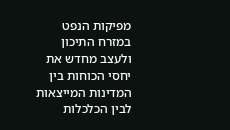מפיקות הנפט במזרח התיכון ולעצב מחדש את יחסי הכוחות בין המדינות המייצאות לבין הכלכלות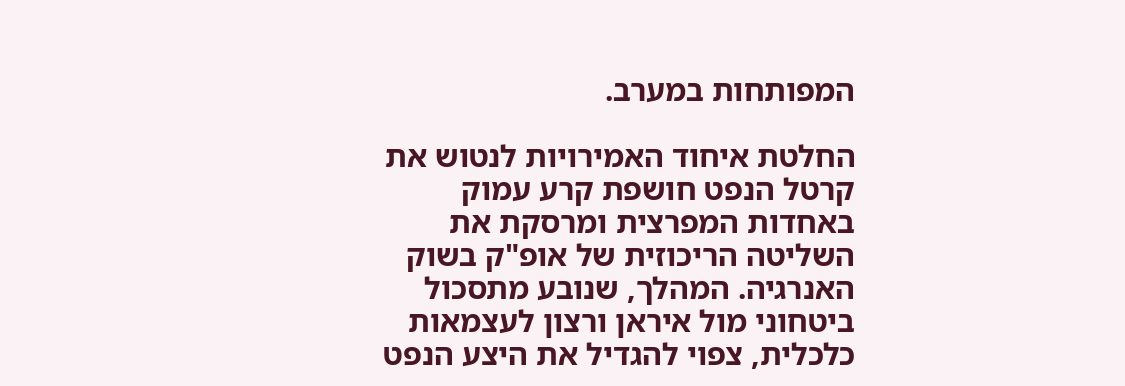המפותחות במערב.

החלטת איחוד האמירויות לנטוש את קרטל הנפט חושפת קרע עמוק באחדות המפרצית ומרסקת את השליטה הריכוזית של אופ"ק בשוק האנרגיה. המהלך, שנובע מתסכול ביטחוני מול איראן ורצון לעצמאות כלכלית, צפוי להגדיל את היצע הנפט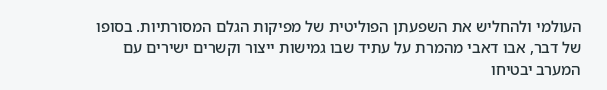העולמי ולהחליש את השפעתן הפוליטית של מפיקות הגלם המסורתיות. בסופו של דבר, אבו דאבי מהמרת על עתיד שבו גמישות ייצור וקשרים ישירים עם המערב יבטיחו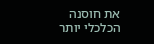את חוסנה הכלכלי יותר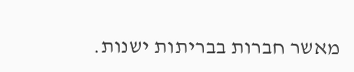מאשר חברות בבריתות ישנות.